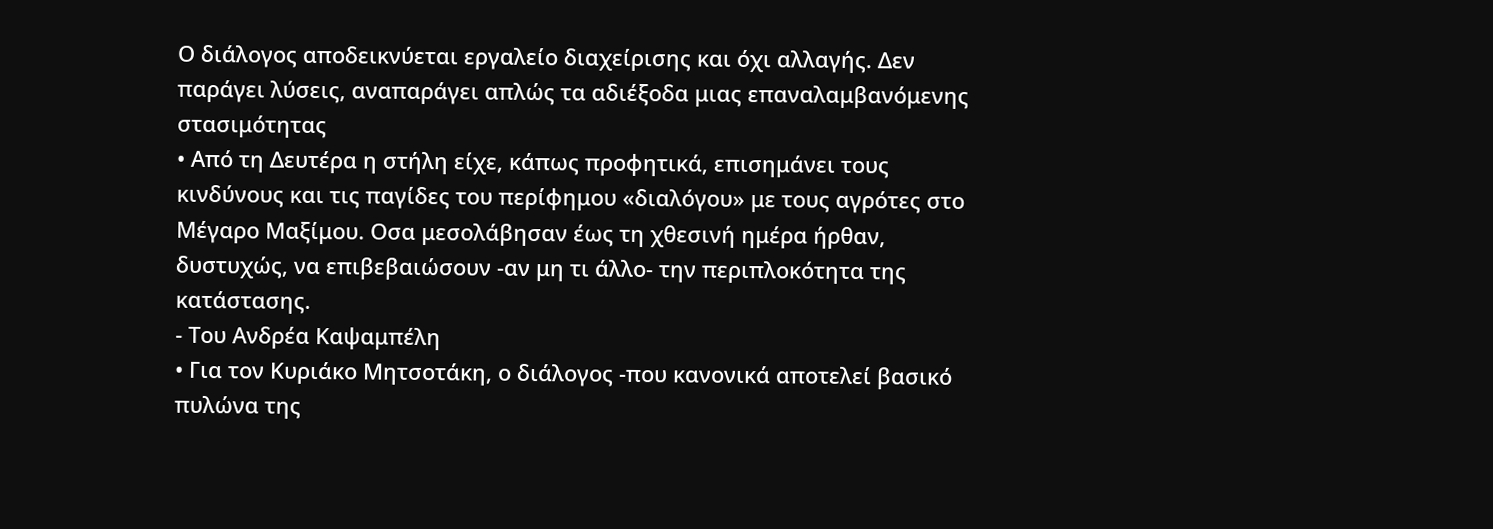Ο διάλογος αποδεικνύεται εργαλείο διαχείρισης και όχι αλλαγής. Δεν παράγει λύσεις, αναπαράγει απλώς τα αδιέξοδα μιας επαναλαμβανόμενης στασιμότητας
• Από τη Δευτέρα η στήλη είχε, κάπως προφητικά, επισημάνει τους κινδύνους και τις παγίδες του περίφημου «διαλόγου» με τους αγρότες στο Μέγαρο Μαξίμου. Οσα μεσολάβησαν έως τη χθεσινή ημέρα ήρθαν, δυστυχώς, να επιβεβαιώσουν -αν μη τι άλλο- την περιπλοκότητα της κατάστασης.
- Του Ανδρέα Καψαμπέλη
• Για τον Κυριάκο Μητσοτάκη, ο διάλογος -που κανονικά αποτελεί βασικό πυλώνα της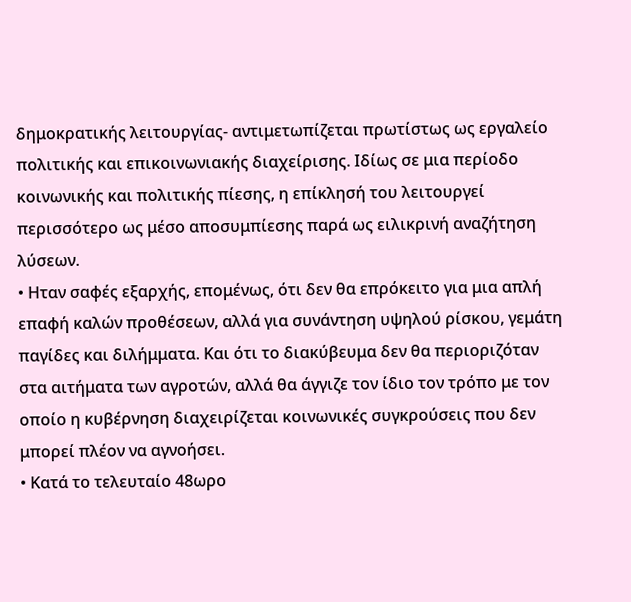δημοκρατικής λειτουργίας- αντιμετωπίζεται πρωτίστως ως εργαλείο πολιτικής και επικοινωνιακής διαχείρισης. Ιδίως σε μια περίοδο κοινωνικής και πολιτικής πίεσης, η επίκλησή του λειτουργεί περισσότερο ως μέσο αποσυμπίεσης παρά ως ειλικρινή αναζήτηση λύσεων.
• Ηταν σαφές εξαρχής, επομένως, ότι δεν θα επρόκειτο για μια απλή επαφή καλών προθέσεων, αλλά για συνάντηση υψηλού ρίσκου, γεμάτη παγίδες και διλήμματα. Και ότι το διακύβευμα δεν θα περιοριζόταν στα αιτήματα των αγροτών, αλλά θα άγγιζε τον ίδιο τον τρόπο με τον οποίο η κυβέρνηση διαχειρίζεται κοινωνικές συγκρούσεις που δεν μπορεί πλέον να αγνοήσει.
• Κατά το τελευταίο 48ωρο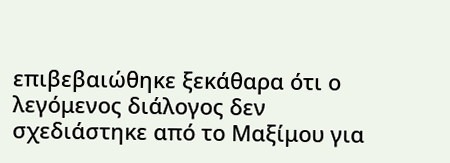επιβεβαιώθηκε ξεκάθαρα ότι ο λεγόμενος διάλογος δεν σχεδιάστηκε από το Μαξίμου για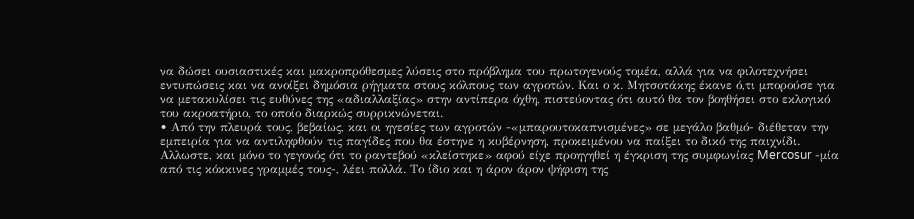να δώσει ουσιαστικές και μακροπρόθεσμες λύσεις στο πρόβλημα του πρωτογενούς τομέα, αλλά για να φιλοτεχνήσει εντυπώσεις και να ανοίξει δημόσια ρήγματα στους κόλπους των αγροτών. Και ο κ. Μητσοτάκης έκανε ό,τι μπορούσε για να μετακυλίσει τις ευθύνες της «αδιαλλαξίας» στην αντίπερα όχθη, πιστεύοντας ότι αυτό θα τον βοηθήσει στο εκλογικό του ακροατήριο, το οποίο διαρκώς συρρικνώνεται.
• Από την πλευρά τους, βεβαίως, και οι ηγεσίες των αγροτών -«μπαρουτοκαπνισμένες» σε μεγάλο βαθμό- διέθεταν την εμπειρία για να αντιληφθούν τις παγίδες που θα έστηνε η κυβέρνηση, προκειμένου να παίξει το δικό της παιχνίδι. Αλλωστε, και μόνο το γεγονός ότι το ραντεβού «κλείστηκε» αφού είχε προηγηθεί η έγκριση της συμφωνίας Mercosur -μία από τις κόκκινες γραμμές τους-, λέει πολλά. Το ίδιο και η άρον άρον ψήφιση της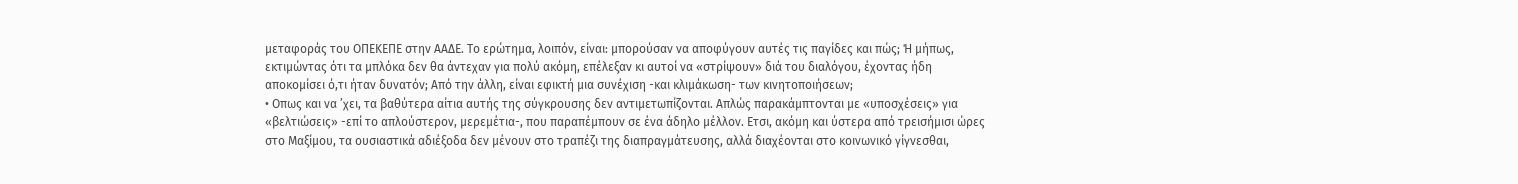μεταφοράς του ΟΠΕΚΕΠΕ στην ΑΑΔΕ. Το ερώτημα, λοιπόν, είναι: μπορούσαν να αποφύγουν αυτές τις παγίδες και πώς; Ή μήπως, εκτιμώντας ότι τα μπλόκα δεν θα άντεχαν για πολύ ακόμη, επέλεξαν κι αυτοί να «στρίψουν» διά του διαλόγου, έχοντας ήδη αποκομίσει ό,τι ήταν δυνατόν; Από την άλλη, είναι εφικτή μια συνέχιση -και κλιμάκωση- των κινητοποιήσεων;
• Οπως και να ’χει, τα βαθύτερα αίτια αυτής της σύγκρουσης δεν αντιμετωπίζονται. Απλώς παρακάμπτονται με «υποσχέσεις» για «βελτιώσεις» -επί το απλούστερον, μερεμέτια-, που παραπέμπουν σε ένα άδηλο μέλλον. Ετσι, ακόμη και ύστερα από τρεισήμισι ώρες στο Μαξίμου, τα ουσιαστικά αδιέξοδα δεν μένουν στο τραπέζι της διαπραγμάτευσης, αλλά διαχέονται στο κοινωνικό γίγνεσθαι,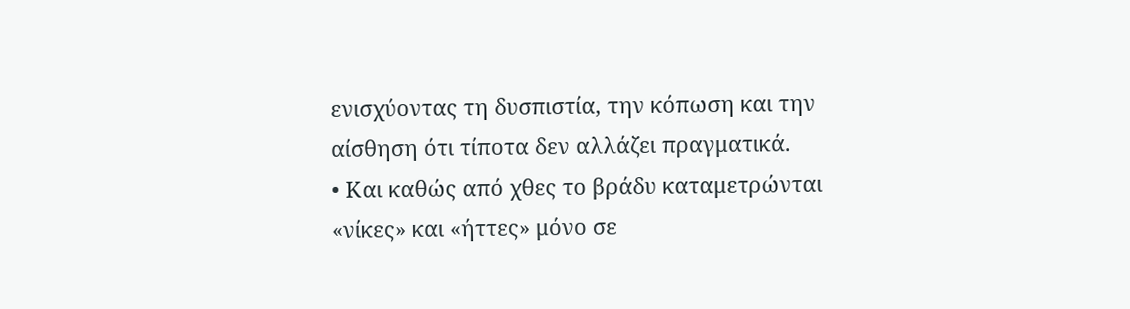ενισχύοντας τη δυσπιστία, την κόπωση και την αίσθηση ότι τίποτα δεν αλλάζει πραγματικά.
• Και καθώς από χθες το βράδυ καταμετρώνται «νίκες» και «ήττες» μόνο σε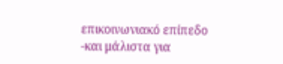επικοινωνιακό επίπεδο -και μάλιστα για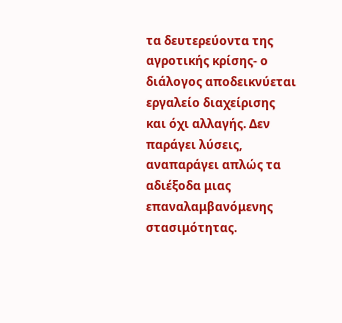τα δευτερεύοντα της αγροτικής κρίσης- ο διάλογος αποδεικνύεται εργαλείο διαχείρισης και όχι αλλαγής. Δεν παράγει λύσεις, αναπαράγει απλώς τα αδιέξοδα μιας επαναλαμβανόμενης στασιμότητας.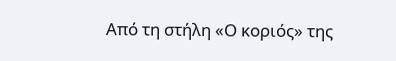Από τη στήλη «Ο κοριός» της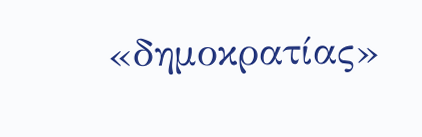«δημοκρατίας»